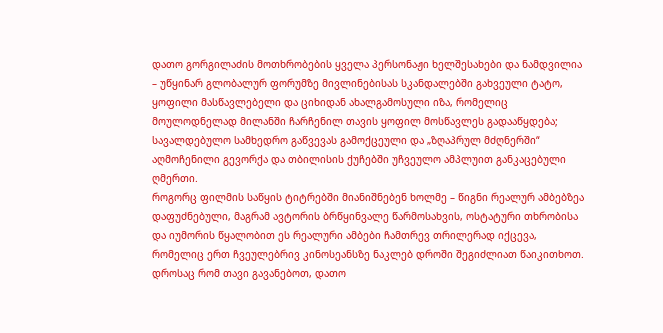დათო გორგილაძის მოთხრობების ყველა პერსონაჟი ხელშესახები და ნამდვილია – უწყინარ გლობალურ ფორუმზე მივლინებისას სკანდალებში გახვეული ტატო, ყოფილი მასწავლებელი და ციხიდან ახალგამოსული იზა, რომელიც მოულოდნელად მილანში ჩარჩენილ თავის ყოფილ მოსწავლეს გადააწყდება; სავალდებულო სამხედრო გაწვევას გამოქცეული და „ზღაპრულ მძღნერში“ აღმოჩენილი გევორქა და თბილისის ქუჩებში უჩვეულო ამპლუით განკაცებული ღმერთი.
როგორც ფილმის საწყის ტიტრებში მიანიშნებენ ხოლმე – წიგნი რეალურ ამბებზეა დაფუძნებული, მაგრამ ავტორის ბრწყინვალე წარმოსახვის, ოსტატური თხრობისა და იუმორის წყალობით ეს რეალური ამბები ჩამთრევ თრილერად იქცევა, რომელიც ერთ ჩვეულებრივ კინოსეანსზე ნაკლებ დროში შეგიძლიათ წაიკითხოთ.
დროსაც რომ თავი გავანებოთ, დათო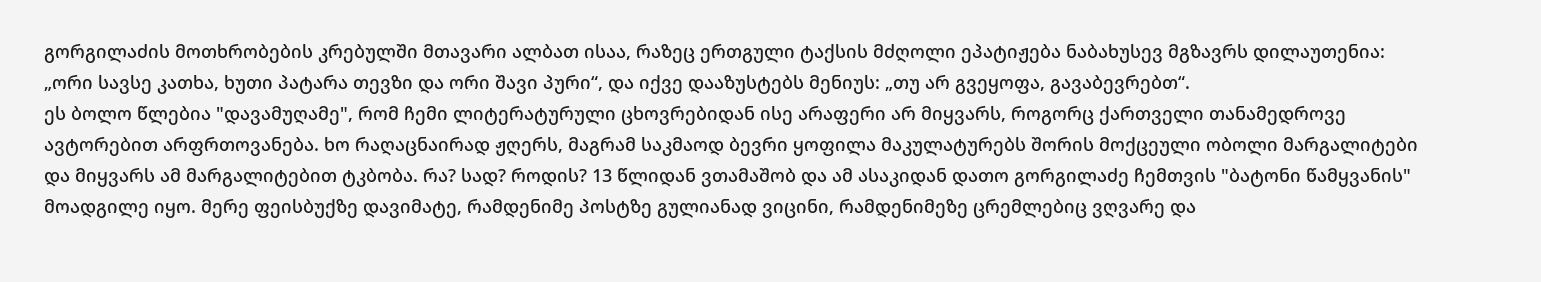გორგილაძის მოთხრობების კრებულში მთავარი ალბათ ისაა, რაზეც ერთგული ტაქსის მძღოლი ეპატიჟება ნაბახუსევ მგზავრს დილაუთენია: „ორი სავსე კათხა, ხუთი პატარა თევზი და ორი შავი პური“, და იქვე დააზუსტებს მენიუს: „თუ არ გვეყოფა, გავაბევრებთ“.
ეს ბოლო წლებია "დავამუღამე", რომ ჩემი ლიტერატურული ცხოვრებიდან ისე არაფერი არ მიყვარს, როგორც ქართველი თანამედროვე ავტორებით არფრთოვანება. ხო რაღაცნაირად ჟღერს, მაგრამ საკმაოდ ბევრი ყოფილა მაკულატურებს შორის მოქცეული ობოლი მარგალიტები და მიყვარს ამ მარგალიტებით ტკბობა. რა? სად? როდის? 13 წლიდან ვთამაშობ და ამ ასაკიდან დათო გორგილაძე ჩემთვის "ბატონი წამყვანის" მოადგილე იყო. მერე ფეისბუქზე დავიმატე, რამდენიმე პოსტზე გულიანად ვიცინი, რამდენიმეზე ცრემლებიც ვღვარე და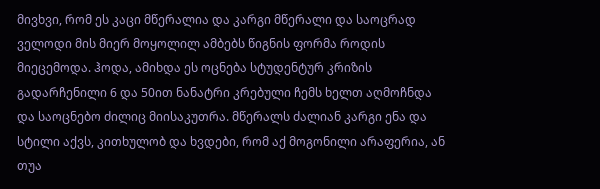მივხვი, რომ ეს კაცი მწერალია და კარგი მწერალი და საოცრად ველოდი მის მიერ მოყოლილ ამბებს წიგნის ფორმა როდის მიეცემოდა. ჰოდა, ამიხდა ეს ოცნება სტუდენტურ კრიზის გადარჩენილი 6 და 50ით ნანატრი კრებული ჩემს ხელთ აღმოჩნდა და საოცნებო ძილიც მიისაკუთრა. მწერალს ძალიან კარგი ენა და სტილი აქვს, კითხულობ და ხვდები, რომ აქ მოგონილი არაფერია, ან თუა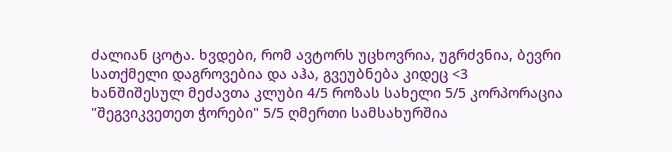ძალიან ცოტა. ხვდები, რომ ავტორს უცხოვრია, უგრძვნია, ბევრი სათქმელი დაგროვებია და აჰა, გვეუბნება კიდეც <3
ხანშიშესულ მეძავთა კლუბი 4/5 როზას სახელი 5/5 კორპორაცია "შეგვიკვეთეთ ჭორები" 5/5 ღმერთი სამსახურშია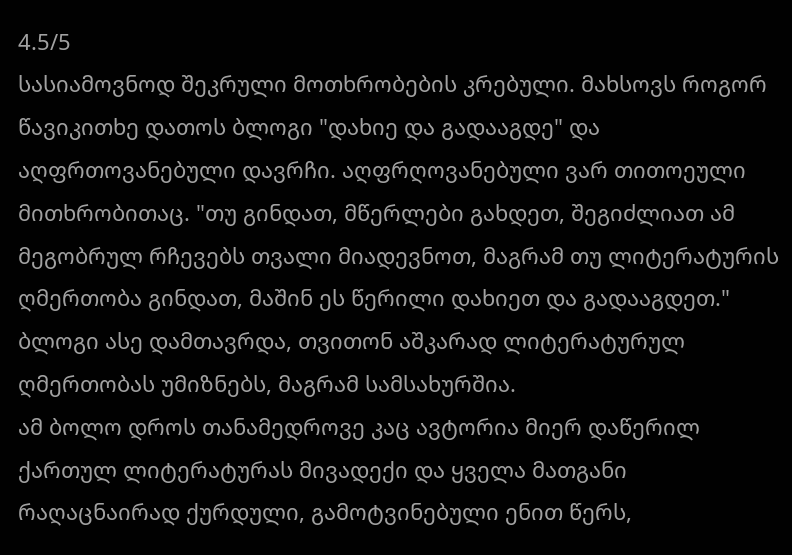4.5/5
სასიამოვნოდ შეკრული მოთხრობების კრებული. მახსოვს როგორ წავიკითხე დათოს ბლოგი "დახიე და გადააგდე" და აღფრთოვანებული დავრჩი. აღფრღოვანებული ვარ თითოეული მითხრობითაც. "თუ გინდათ, მწერლები გახდეთ, შეგიძლიათ ამ მეგობრულ რჩევებს თვალი მიადევნოთ, მაგრამ თუ ლიტერატურის ღმერთობა გინდათ, მაშინ ეს წერილი დახიეთ და გადააგდეთ." ბლოგი ასე დამთავრდა, თვითონ აშკარად ლიტერატურულ ღმერთობას უმიზნებს, მაგრამ სამსახურშია.
ამ ბოლო დროს თანამედროვე კაც ავტორია მიერ დაწერილ ქართულ ლიტერატურას მივადექი და ყველა მათგანი რაღაცნაირად ქურდული, გამოტვინებული ენით წერს,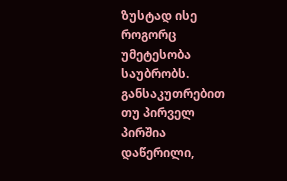ზუსტად ისე როგორც უმეტესობა საუბრობს. განსაკუთრებით თუ პირველ პირშია დაწერილი,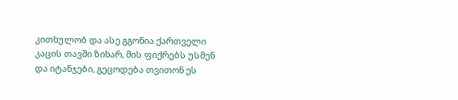კითხულობ და ასე გგონია ქართველი კაცის თავში ზიხარ, მის ფიქრებს უსმენ და იტანჯები, გეცოდება თვითონ ეს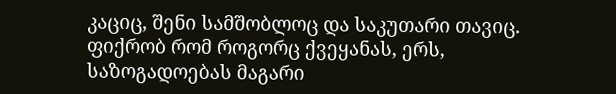კაციც, შენი სამშობლოც და საკუთარი თავიც. ფიქრობ რომ როგორც ქვეყანას, ერს, საზოგადოებას მაგარი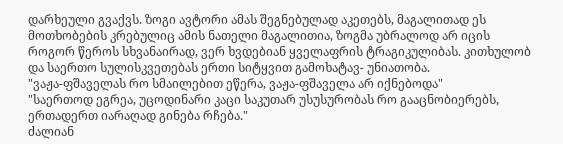დარხეული გვაქვს. ზოგი ავტორი ამას შეგნებულად აკეთებს, მაგალითად ეს მოთხობების კრებულიც ამის ნათელი მაგალითია, ზოგმა უბრალოდ არ იცის როგორ წეროს სხვანაირად, ვერ ხვდებიან ყველაფრის ტრაგიკულიბას. კითხულობ და საერთო სულისკვეთებას ერთი სიტყვით გამოხატავ- უნიათობა.
"ვაჟა-ფშაველას რო სმაილებით ეწერა, ვაჟა-ფშაველა არ იქნებოდა"
"საერთოდ ეგრეა, უცოდინარი კაცი საკუთარ უსუსურობას რო გააცნობიერებს, ერთადერთ იარაღად გინება რჩება."
ძალიან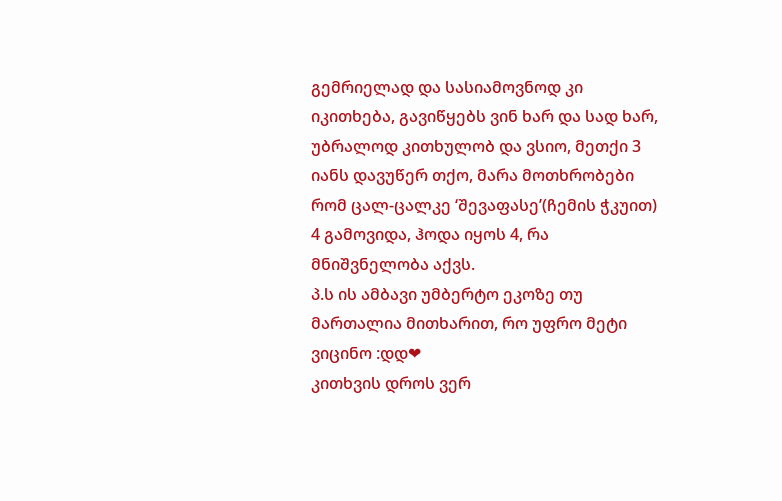გემრიელად და სასიამოვნოდ კი იკითხება, გავიწყებს ვინ ხარ და სად ხარ, უბრალოდ კითხულობ და ვსიო, მეთქი 3 იანს დავუწერ თქო, მარა მოთხრობები რომ ცალ-ცალკე ‘შევაფასე’(ჩემის ჭკუით) 4 გამოვიდა, ჰოდა იყოს 4, რა მნიშვნელობა აქვს.
პ.ს ის ამბავი უმბერტო ეკოზე თუ მართალია მითხარით, რო უფრო მეტი ვიცინო :დდ❤
კითხვის დროს ვერ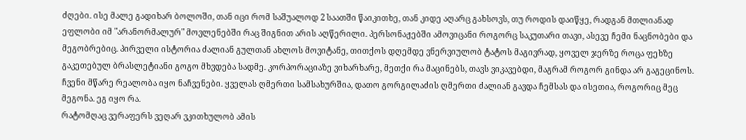ძღები. ისე მალე გადიხარ ბოლოში, თან იცი რომ საშუალოდ 2 საათში წაიკითხე, თან კიდე აღარც გახსოვს, თუ როდის დაიწყე, რადგან მთლიანად ეფლობი იმ "არანორმალურ" მოვლენებში რაც შიგნით არის აღწერილი. პერსონაჟებში ამოვიცანი როგორც საკუთარი თავი, ასევე ჩემი ნაცნობები და მეგობრებიც. პირველი ისტორია ძალიან გულთან ახლოს მოვიტანე, თითქოს დღემდე ვნერვიულობ ტატოს მაგივრად, ყოველ ჯერზე როცა ფეხზე გაკეთებულ ბრასლეტიანი გოგო მხვდება სადმე. კორპორაციაზე ვიხარხარე, მეთქი რა მაცინებს, თავს ვიკავებდი, მაგრამ როგორ გინდა არ გაგეცინოს. ჩვენი მწარე რეალობა იყო ნაჩვენები. ყველას ღმერთი სამსახურშია, დათო გორგილაძის ღმერთი ძალიან გავდა ჩემსას და ისეთია, როგორიც მეც მეგონა. ეგ იყო რა.
რატომღაც ვერაფერს ვეღარ ვკითხულობ ამის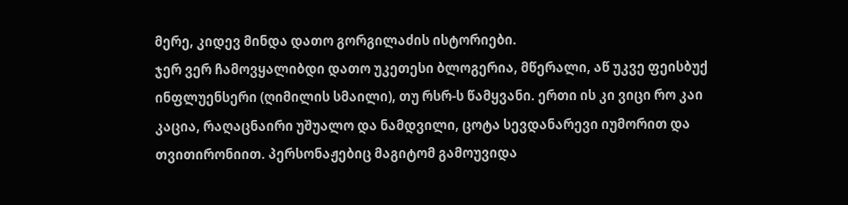მერე, კიდევ მინდა დათო გორგილაძის ისტორიები.
ჯერ ვერ ჩამოვყალიბდი დათო უკეთესი ბლოგერია, მწერალი, აწ უკვე ფეისბუქ ინფლუენსერი (ღიმილის სმაილი), თუ რსრ-ს წამყვანი. ერთი ის კი ვიცი რო კაი კაცია, რაღაცნაირი უშუალო და ნამდვილი, ცოტა სევდანარევი იუმორით და თვითირონიით. პერსონაჟებიც მაგიტომ გამოუვიდა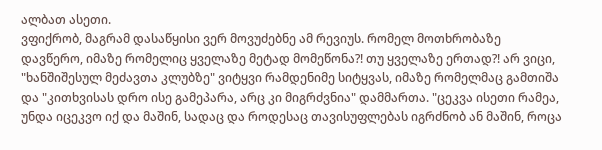ალბათ ასეთი.
ვფიქრობ, მაგრამ დასაწყისი ვერ მოვუძებნე ამ რევიუს. რომელ მოთხრობაზე დავწერო, იმაზე რომელიც ყველაზე მეტად მომეწონა?! თუ ყველაზე ერთად?! არ ვიცი, "ხანშიშესულ მეძავთა კლუბზე" ვიტყვი რამდენიმე სიტყვას, იმაზე რომელმაც გამთიშა და "კითხვისას დრო ისე გამეპარა, არც კი მიგრძვნია" დამმართა. "ცეკვა ისეთი რამეა, უნდა იცეკვო იქ და მაშინ, სადაც და როდესაც თავისუფლებას იგრძნობ ან მაშინ, როცა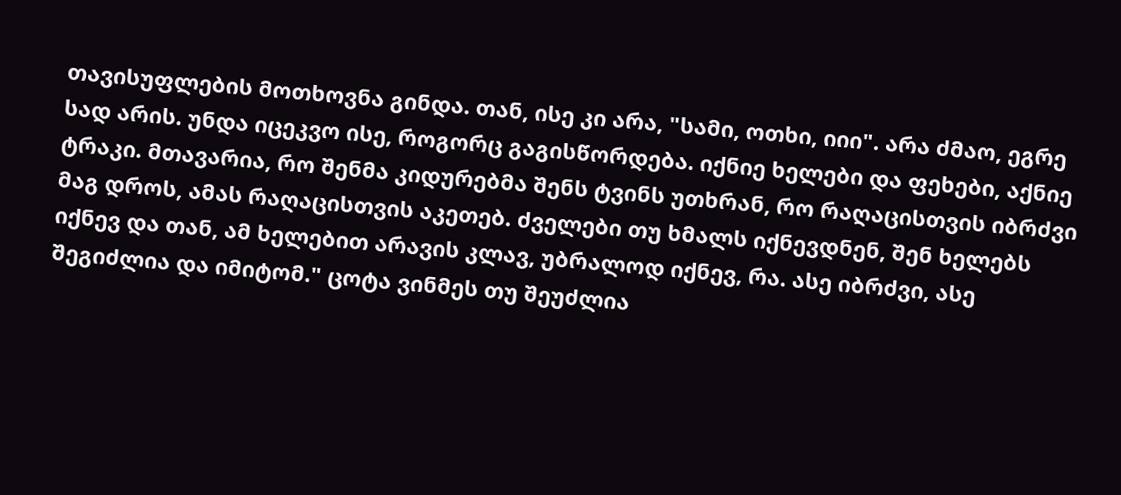თავისუფლების მოთხოვნა გინდა. თან, ისე კი არა, "სამი, ოთხი, იიი". არა ძმაო, ეგრე სად არის. უნდა იცეკვო ისე, როგორც გაგისწორდება. იქნიე ხელები და ფეხები, აქნიე ტრაკი. მთავარია, რო შენმა კიდურებმა შენს ტვინს უთხრან, რო რაღაცისთვის იბრძვი მაგ დროს, ამას რაღაცისთვის აკეთებ. ძველები თუ ხმალს იქნევდნენ, შენ ხელებს იქნევ და თან, ამ ხელებით არავის კლავ, უბრალოდ იქნევ, რა. ასე იბრძვი, ასე შეგიძლია და იმიტომ." ცოტა ვინმეს თუ შეუძლია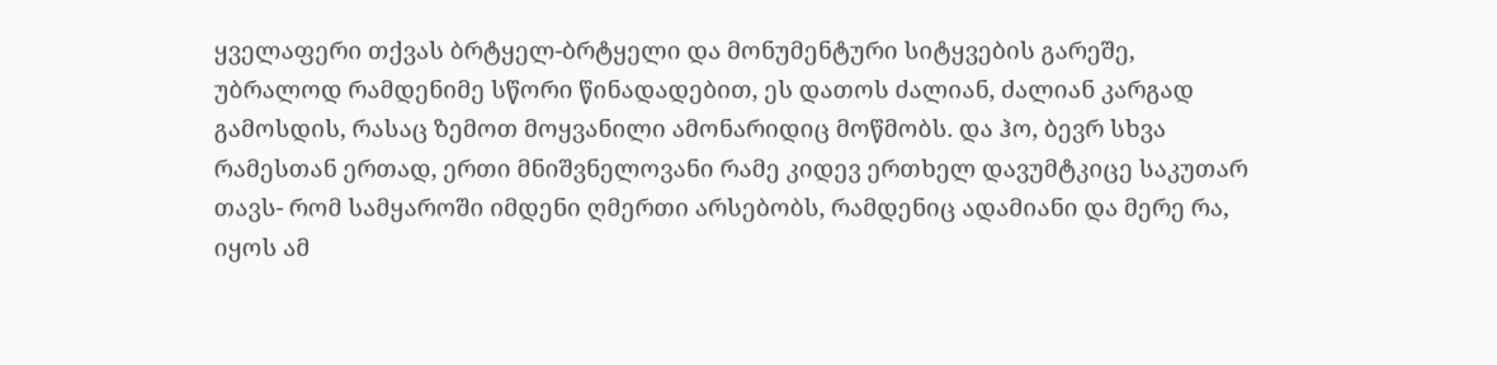ყველაფერი თქვას ბრტყელ-ბრტყელი და მონუმენტური სიტყვების გარეშე, უბრალოდ რამდენიმე სწორი წინადადებით, ეს დათოს ძალიან, ძალიან კარგად გამოსდის, რასაც ზემოთ მოყვანილი ამონარიდიც მოწმობს. და ჰო, ბევრ სხვა რამესთან ერთად, ერთი მნიშვნელოვანი რამე კიდევ ერთხელ დავუმტკიცე საკუთარ თავს- რომ სამყაროში იმდენი ღმერთი არსებობს, რამდენიც ადამიანი და მერე რა, იყოს ამ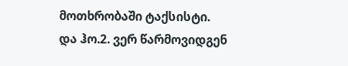მოთხრობაში ტაქსისტი.
და ჰო.2. ვერ წარმოვიდგენ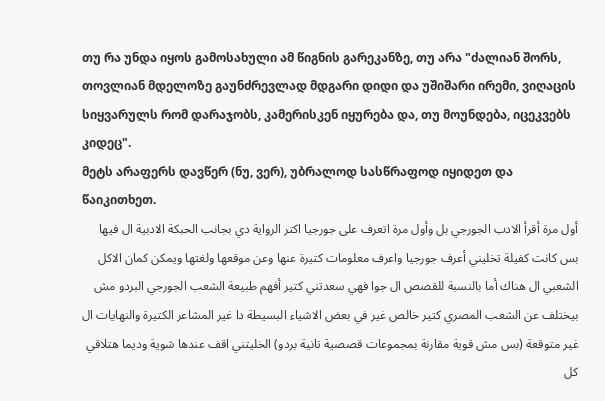თუ რა უნდა იყოს გამოსახული ამ წიგნის გარეკანზე, თუ არა "ძალიან შორს, თოვლიან მდელოზე გაუნძრევლად მდგარი დიდი და უშიშარი ირემი, ვიღაცის სიყვარულს რომ დარაჯობს, კამერისკენ იყურება და, თუ მოუნდება, იცეკვებს კიდეც".
მეტს არაფერს დავწერ (ნუ, ვერ), უბრალოდ სასწრაფოდ იყიდეთ და წაიკითხეთ.
أول مرة أقرأ الادب الجورجي بل وأول مرة اتعرف على جورجيا اكتر الرواية دي بجانب الحبكة الادبية ال فيها بس كانت كفيلة تخليني أعرف جورجيا واعرف معلومات كتيرة عنها وعن موقعها ولغتها ويمكن كمان الاكل الشعبي ال هناك أما بالنسبة للقصص ال جوا فهي سعدتني كتير أفهم طبيعة الشعب الجورجي البردو مش بيختلف عن الشعب المصري كتير خالص غير في بعض الاشياء البسيطة دا غير المشاعر الكتيرة والنهايات ال غير متوقعة (بس مش قوية مقارنة بمجموعات قصصية تانية بردو) الخليتني اقف عندها شوية وديما هتلاقي كل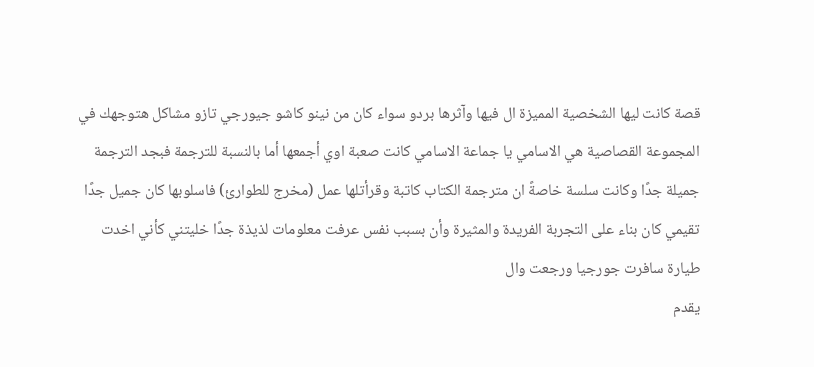قصة كانت ليها الشخصية المميزة ال فيها وآثرها بردو سواء كان من نينو كاشو جيورجي تازو مشاكل هتوجهك في المجموعة القصاصية هي الاسامي يا جماعة الاسامي كانت صعبة اوي أجمعها أما بالنسبة للترجمة فبجد الترجمة جميلة جدًا وكانت سلسة خاصةً ان مترجمة الكتاب كاتبة وقرأتلها عمل (مخرج للطوارئ) فاسلوبها كان جميل جدًا تقيمي كان بناء على التجربة الفريدة والمثيرة وأن بسبب نفس عرفت معلومات لذيذة جدًا خليتني كأني اخدت طيارة سافرت جورجيا ورجعت وال
يقدم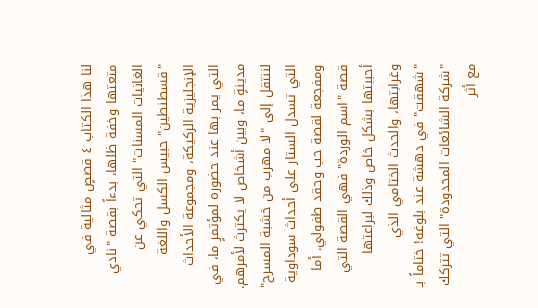لنا هذا الكتاب ٤ قصصٍ مثالية في متعتها وخفة ظلها، بدءاً بقصة "نادي الغانيات المسنات" التي تحكي عن "قسطنطين" حبيس الكسل واللغة الإنجليزية الركيكة، ومجموعة الأحداث التي يمر بها عند حضوره لمؤتمرٍ ما، في مدينةٍ ما، وبين أشخاص لا يكترث لأمرهم. لننتقل إلى "لا مهرب من خشبة المسرح" التي تسدل الستار على أحداث سوداوية ومفجعة لقصة حب وحقد طفولي. أما قصة "اسم الوردة" فهي القصة التي أحببتها بشكل خاص وذلك لبراعتها وغرابتها، والحدث الختامي الذي "شهقت" في دهشة عند بلوغه! ختاماً بـ "شركة الشائعات المحدودة" التي تتركك مع أثر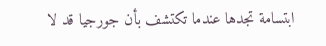ابتسامة تجدها عندما تكتشف بأن جورجيا قد لا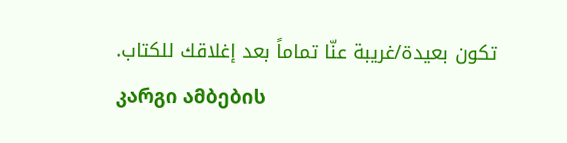تكون بعيدة/غريبة عنّا تماماً بعد إغلاقك للكتاب.
კარგი ამბების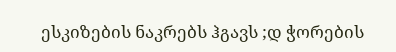ესკიზების ნაკრებს ჰგავს ;დ ჭორების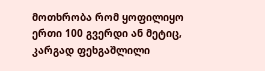მოთხრობა რომ ყოფილიყო ერთი 100 გვერდი ან მეტიც, კარგად ფეხგაშლილი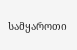სამყაროთი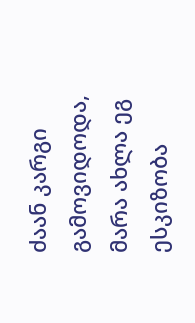ძაან კარგი გამოვიდოდა, მარა ახლა ეგ ესკიზობა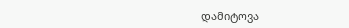დამიტოვა